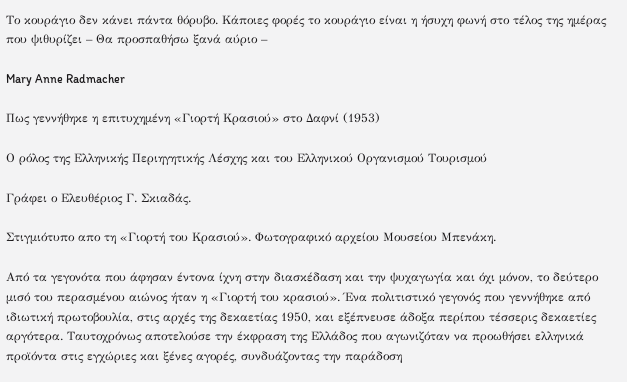Το κουράγιο δεν κάνει πάντα θόρυβο. Κάποιες φορές το κουράγιο είναι η ήσυχη φωνή στο τέλος της ημέρας που ψιθυρίζει – Θα προσπαθήσω ξανά αύριο –

Mary Anne Radmacher

Πως γεννήθηκε η επιτυχημένη «Γιορτή Κρασιού» στο Δαφνί (1953)

Ο ρόλος της Ελληνικής Περιηγητικής Λέσχης και του Ελληνικού Οργανισμού Τουρισμού

Γράφει ο Ελευθέριος Γ. Σκιαδάς.

Στιγμιότυπο απο τη «Γιορτή του Κρασιού». Φωτογραφικό αρχείου Μουσείου Μπενάκη.

Από τα γεγονότα που άφησαν έντονα ίχνη στην διασκέδαση και την ψυχαγωγία και όχι μόνον, το δεύτερο μισό του περασμένου αιώνος ήταν η «Γιορτή του κρασιού». Ένα πολιτιστικό γεγονός που γεννήθηκε από ιδιωτική πρωτοβουλία, στις αρχές της δεκαετίας 1950, και εξέπνευσε άδοξα περίπου τέσσερις δεκαετίες αργότερα. Ταυτοχρόνως αποτελούσε την έκφραση της Ελλάδος που αγωνιζόταν να προωθήσει ελληνικά προϊόντα στις εγχώριες και ξένες αγορές, συνδυάζοντας την παράδοση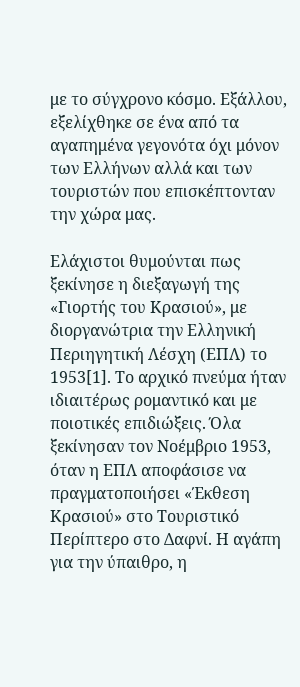με το σύγχρονο κόσμο. Εξάλλου, εξελίχθηκε σε ένα από τα αγαπημένα γεγονότα όχι μόνον των Ελλήνων αλλά και των τουριστών που επισκέπτονταν την χώρα μας.

Ελάχιστοι θυμούνται πως ξεκίνησε η διεξαγωγή της «Γιορτής του Κρασιού», με διοργανώτρια την Ελληνική Περιηγητική Λέσχη (ΕΠΛ) το 1953[1]. Το αρχικό πνεύμα ήταν ιδιαιτέρως ρομαντικό και με ποιοτικές επιδιώξεις. Όλα ξεκίνησαν τον Νοέμβριο 1953, όταν η ΕΠΛ αποφάσισε να πραγματοποιήσει «Έκθεση Κρασιού» στο Τουριστικό Περίπτερο στο Δαφνί. Η αγάπη για την ύπαιθρο, η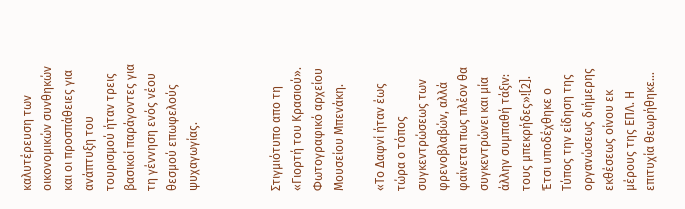καλυτέρευση των οικονομικών συνθηκών και οι προσπάθειες για ανάπτυξη του τουρισμού ήταν τρεις βασικοί παράγοντες για τη γέννηση ενός νέου θεσμού επωφελούς ψυχαγωγίας.



Στιγμιότυπο απο τη «Γιορτή του Κρασιού». Φωτογραφικό αρχείου Μουσείου Μπενάκη.

«Το Δαφνί ήταν έως τώρα ο τόπος συγκεντρώσεως των φρενοβλαβών, αλλά φαίνεται πως πλέον θα συγκεντρώνει και μία άλλην συμπαθή τάξιν: τους μπεκρήδες»![2]. Έτσι υποδέχθηκε ο Τύπος την είδηση της οργανώσεως διήμερης εκθέσεως οίνου εκ μέρους της ΕΠΛ. Η επιτυχία θεωρήθηκε…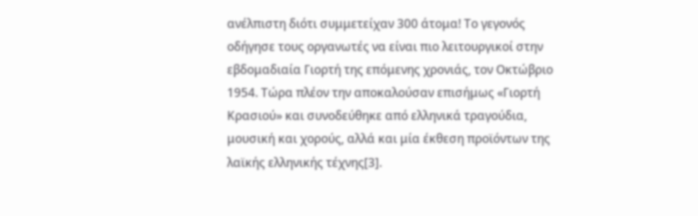ανέλπιστη διότι συμμετείχαν 300 άτομα! Το γεγονός οδήγησε τους οργανωτές να είναι πιο λειτουργικοί στην εβδομαδιαία Γιορτή της επόμενης χρονιάς, τον Οκτώβριο 1954. Τώρα πλέον την αποκαλούσαν επισήμως «Γιορτή Κρασιού» και συνοδεύθηκε από ελληνικά τραγούδια, μουσική και χορούς, αλλά και μία έκθεση προϊόντων της λαϊκής ελληνικής τέχνης[3].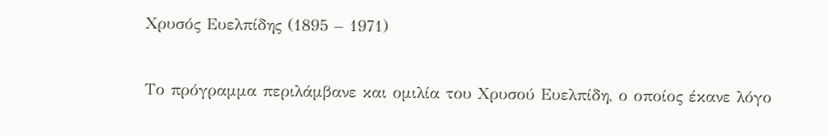Χρυσός Ευελπίδης (1895 – 1971)

Το πρόγραμμα περιλάμβανε και ομιλία του Χρυσού Ευελπίδη, ο οποίος έκανε λόγο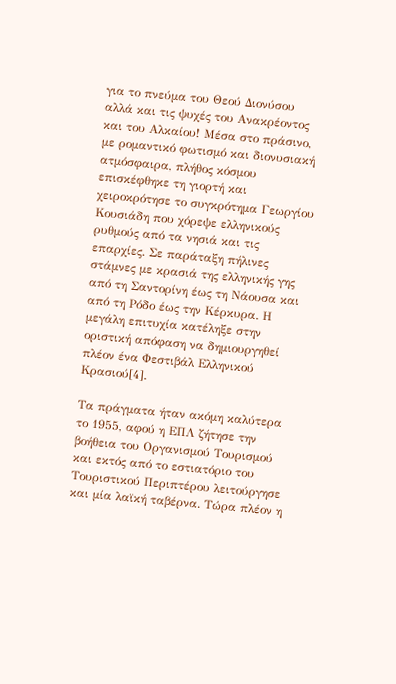για το πνεύμα του Θεού Διονύσου αλλά και τις ψυχές του Ανακρέοντος και του Αλκαίου! Μέσα στο πράσινο, με ρομαντικό φωτισμό και διονυσιακή ατμόσφαιρα, πλήθος κόσμου επισκέφθηκε τη γιορτή και χειροκρότησε το συγκρότημα Γεωργίου Κουσιάδη που χόρεψε ελληνικούς ρυθμούς από τα νησιά και τις επαρχίες. Σε παράταξη πήλινες στάμνες με κρασιά της ελληνικής γης από τη Σαντορίνη έως τη Νάουσα και από τη Ρόδο έως την Κέρκυρα. Η μεγάλη επιτυχία κατέληξε στην οριστική απόφαση να δημιουργηθεί πλέον ένα Φεστιβάλ Ελληνικού Κρασιού[4].

Τα πράγματα ήταν ακόμη καλύτερα το 1955, αφού η ΕΠΛ ζήτησε την βοήθεια του Οργανισμού Τουρισμού και εκτός από το εστιατόριο του Τουριστικού Περιπτέρου λειτούργησε και μία λαϊκή ταβέρνα. Τώρα πλέον η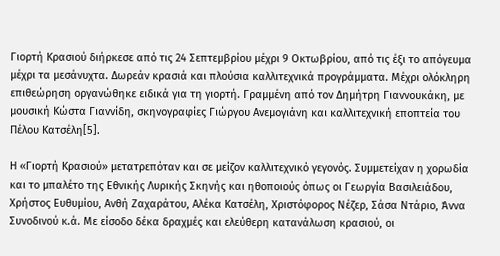Γιορτή Κρασιού διήρκεσε από τις 24 Σεπτεμβρίου μέχρι 9 Οκτωβρίου, από τις έξι το απόγευμα μέχρι τα μεσάνυχτα. Δωρεάν κρασιά και πλούσια καλλιτεχνικά προγράμματα. Μέχρι ολόκληρη επιθεώρηση οργανώθηκε ειδικά για τη γιορτή. Γραμμένη από τον Δημήτρη Γιαννουκάκη, με μουσική Κώστα Γιαννίδη, σκηνογραφίες Γιώργου Ανεμογιάνη και καλλιτεχνική εποπτεία του Πέλου Κατσέλη[5].

Η «Γιορτή Κρασιού» μετατρεπόταν και σε μείζον καλλιτεχνικό γεγονός. Συμμετείχαν η χορωδία και το μπαλέτο της Εθνικής Λυρικής Σκηνής και ηθοποιούς όπως οι Γεωργία Βασιλειάδου, Χρήστος Ευθυμίου, Ανθή Ζαχαράτου, Αλέκα Κατσέλη, Χριστόφορος Νέζερ, Σάσα Ντάριο, Άννα Συνοδινού κ.ά. Με είσοδο δέκα δραχμές και ελεύθερη κατανάλωση κρασιού, οι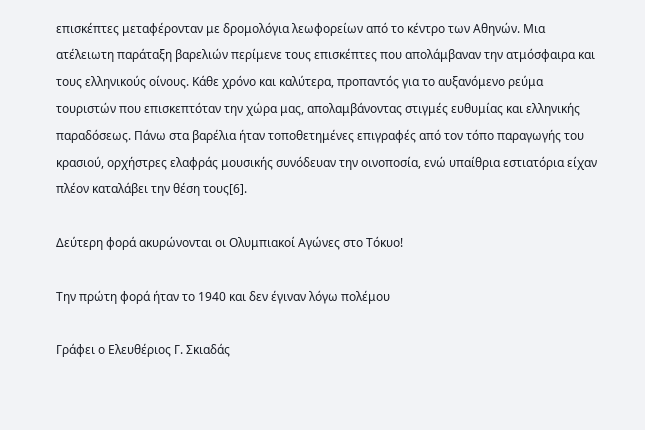επισκέπτες μεταφέρονταν με δρομολόγια λεωφορείων από το κέντρο των Αθηνών. Μια ατέλειωτη παράταξη βαρελιών περίμενε τους επισκέπτες που απολάμβαναν την ατμόσφαιρα και τους ελληνικούς οίνους. Κάθε χρόνο και καλύτερα, προπαντός για το αυξανόμενο ρεύμα τουριστών που επισκεπτόταν την χώρα μας, απολαμβάνοντας στιγμές ευθυμίας και ελληνικής παραδόσεως. Πάνω στα βαρέλια ήταν τοποθετημένες επιγραφές από τον τόπο παραγωγής του κρασιού, ορχήστρες ελαφράς μουσικής συνόδευαν την οινοποσία, ενώ υπαίθρια εστιατόρια είχαν πλέον καταλάβει την θέση τους[6].

Δεύτερη φορά ακυρώνονται οι Ολυμπιακοί Αγώνες στο Τόκυο!

Την πρώτη φορά ήταν το 1940 και δεν έγιναν λόγω πολέμου

Γράφει ο Ελευθέριος Γ. Σκιαδάς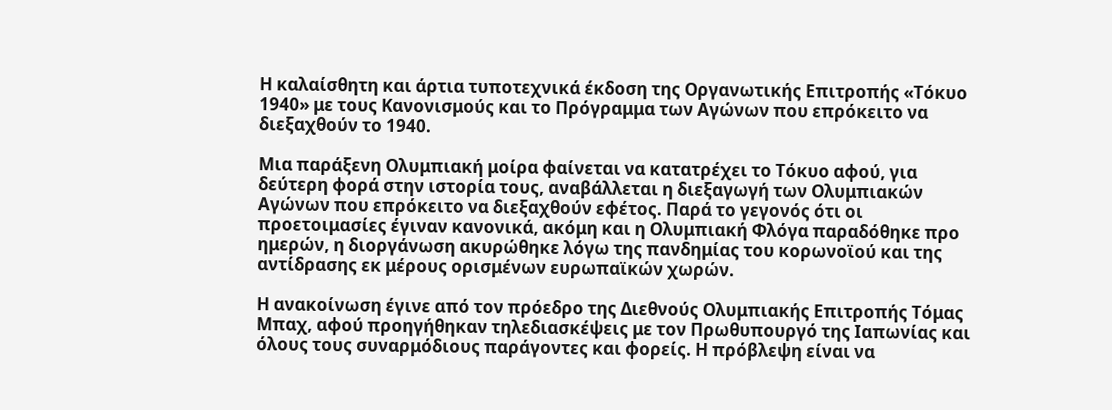Η καλαίσθητη και άρτια τυποτεχνικά έκδοση της Οργανωτικής Επιτροπής «Τόκυο 1940» με τους Κανονισμούς και το Πρόγραμμα των Αγώνων που επρόκειτο να διεξαχθούν το 1940.

Μια παράξενη Ολυμπιακή μοίρα φαίνεται να κατατρέχει το Τόκυο αφού, για δεύτερη φορά στην ιστορία τους, αναβάλλεται η διεξαγωγή των Ολυμπιακών Αγώνων που επρόκειτο να διεξαχθούν εφέτος. Παρά το γεγονός ότι οι προετοιμασίες έγιναν κανονικά, ακόμη και η Ολυμπιακή Φλόγα παραδόθηκε προ ημερών, η διοργάνωση ακυρώθηκε λόγω της πανδημίας του κορωνοϊού και της αντίδρασης εκ μέρους ορισμένων ευρωπαϊκών χωρών.

Η ανακοίνωση έγινε από τον πρόεδρο της Διεθνούς Ολυμπιακής Επιτροπής Τόμας Μπαχ, αφού προηγήθηκαν τηλεδιασκέψεις με τον Πρωθυπουργό της Ιαπωνίας και όλους τους συναρμόδιους παράγοντες και φορείς. Η πρόβλεψη είναι να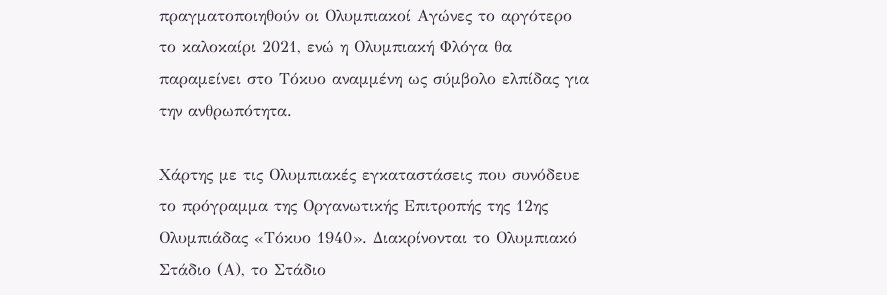πραγματοποιηθούν οι Ολυμπιακοί Αγώνες το αργότερο το καλοκαίρι 2021, ενώ η Ολυμπιακή Φλόγα θα παραμείνει στο Τόκυο αναμμένη ως σύμβολο ελπίδας για την ανθρωπότητα.

Χάρτης με τις Ολυμπιακές εγκαταστάσεις που συνόδευε το πρόγραμμα της Οργανωτικής Επιτροπής της 12ης Ολυμπιάδας «Τόκυο 1940». Διακρίνονται το Ολυμπιακό Στάδιο (Α), το Στάδιο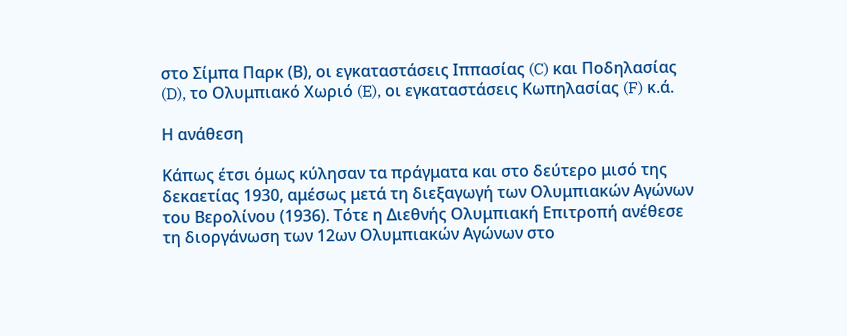στο Σίμπα Παρκ (Β), οι εγκαταστάσεις Ιππασίας (C) και Ποδηλασίας (D), το Ολυμπιακό Χωριό (E), οι εγκαταστάσεις Κωπηλασίας (F) κ.ά.

Η ανάθεση

Κάπως έτσι όμως κύλησαν τα πράγματα και στο δεύτερο μισό της δεκαετίας 1930, αμέσως μετά τη διεξαγωγή των Ολυμπιακών Αγώνων του Βερολίνου (1936). Τότε η Διεθνής Ολυμπιακή Επιτροπή ανέθεσε τη διοργάνωση των 12ων Ολυμπιακών Αγώνων στο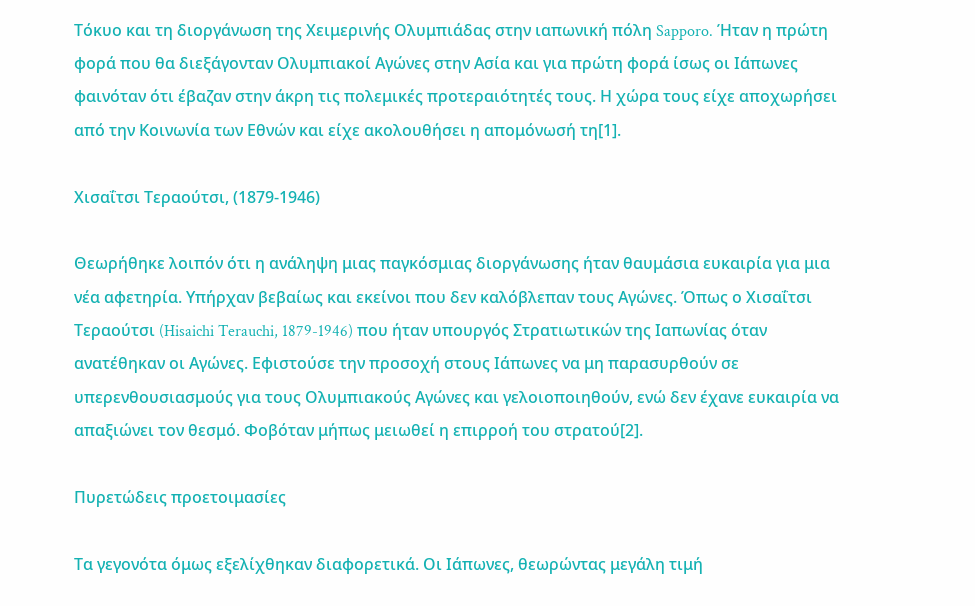Τόκυο και τη διοργάνωση της Χειμερινής Ολυμπιάδας στην ιαπωνική πόλη Sapporo. Ήταν η πρώτη φορά που θα διεξάγονταν Ολυμπιακοί Αγώνες στην Ασία και για πρώτη φορά ίσως οι Ιάπωνες φαινόταν ότι έβαζαν στην άκρη τις πολεμικές προτεραιότητές τους. Η χώρα τους είχε αποχωρήσει από την Κοινωνία των Εθνών και είχε ακολουθήσει η απομόνωσή τη[1].

Χισαΐτσι Τεραούτσι, (1879-1946)

Θεωρήθηκε λοιπόν ότι η ανάληψη μιας παγκόσμιας διοργάνωσης ήταν θαυμάσια ευκαιρία για μια νέα αφετηρία. Υπήρχαν βεβαίως και εκείνοι που δεν καλόβλεπαν τους Αγώνες. Όπως ο Χισαΐτσι Τεραούτσι (Hisaichi Terauchi, 1879-1946) που ήταν υπουργός Στρατιωτικών της Ιαπωνίας όταν ανατέθηκαν οι Αγώνες. Εφιστούσε την προσοχή στους Ιάπωνες να μη παρασυρθούν σε υπερενθουσιασμούς για τους Ολυμπιακούς Αγώνες και γελοιοποιηθούν, ενώ δεν έχανε ευκαιρία να απαξιώνει τον θεσμό. Φοβόταν μήπως μειωθεί η επιρροή του στρατού[2].

Πυρετώδεις προετοιμασίες

Τα γεγονότα όμως εξελίχθηκαν διαφορετικά. Οι Ιάπωνες, θεωρώντας μεγάλη τιμή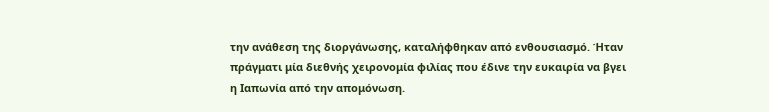την ανάθεση της διοργάνωσης, καταλήφθηκαν από ενθουσιασμό. Ήταν πράγματι μία διεθνής χειρονομία φιλίας που έδινε την ευκαιρία να βγει η Ιαπωνία από την απομόνωση.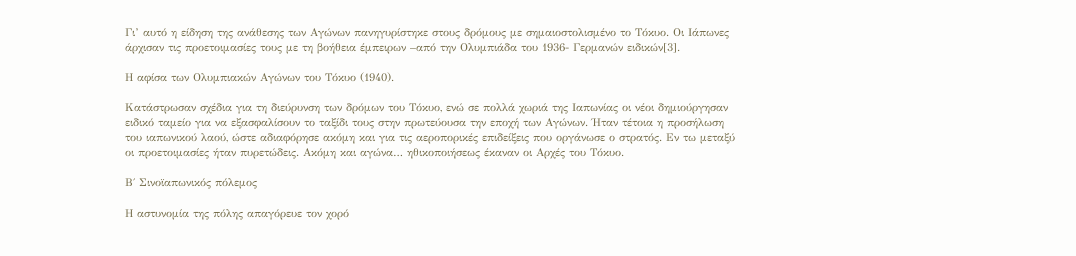Γι’ αυτό η είδηση της ανάθεσης των Αγώνων πανηγυρίστηκε στους δρόμους με σημαιοστολισμένο το Τόκυο. Οι Ιάπωνες άρχισαν τις προετοιμασίες τους με τη βοήθεια έμπειρων –από την Ολυμπιάδα του 1936- Γερμανών ειδικών[3].

Η αφίσα των Ολυμπιακών Αγώνων του Τόκυο (1940).

Κατάστρωσαν σχέδια για τη διεύρυνση των δρόμων του Τόκυο, ενώ σε πολλά χωριά της Ιαπωνίας οι νέοι δημιούργησαν ειδικό ταμείο για να εξασφαλίσουν το ταξίδι τους στην πρωτεύουσα την εποχή των Αγώνων. Ήταν τέτοια η προσήλωση του ιαπωνικού λαού, ώστε αδιαφόρησε ακόμη και για τις αεροπορικές επιδείξεις που οργάνωσε ο στρατός. Εν τω μεταξύ οι προετοιμασίες ήταν πυρετώδεις. Ακόμη και αγώνα… ηθικοποιήσεως έκαναν οι Αρχές του Τόκυο.

Β΄ Σινοϊαπωνικός πόλεμος

Η αστυνομία της πόλης απαγόρευε τον χορό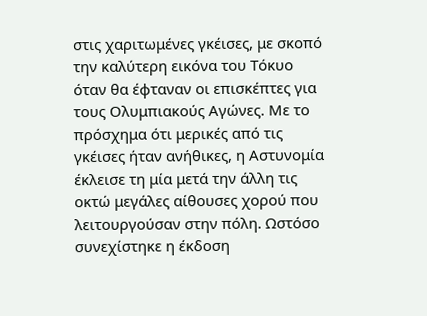στις χαριτωμένες γκέισες, με σκοπό την καλύτερη εικόνα του Τόκυο όταν θα έφταναν οι επισκέπτες για τους Ολυμπιακούς Αγώνες. Με το πρόσχημα ότι μερικές από τις γκέισες ήταν ανήθικες, η Αστυνομία έκλεισε τη μία μετά την άλλη τις οκτώ μεγάλες αίθουσες χορού που λειτουργούσαν στην πόλη. Ωστόσο συνεχίστηκε η έκδοση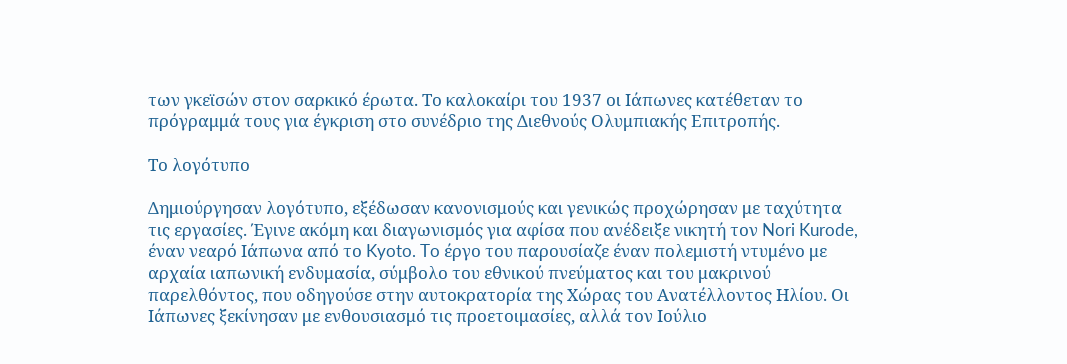των γκεϊσών στον σαρκικό έρωτα. Το καλοκαίρι του 1937 οι Ιάπωνες κατέθεταν το πρόγραμμά τους για έγκριση στο συνέδριο της Διεθνούς Ολυμπιακής Επιτροπής.

Το λογότυπο

Δημιούργησαν λογότυπο, εξέδωσαν κανονισμούς και γενικώς προχώρησαν με ταχύτητα τις εργασίες. Έγινε ακόμη και διαγωνισμός για αφίσα που ανέδειξε νικητή τον Nori Kurode, έναν νεαρό Ιάπωνα από το Kyoto. To έργο του παρουσίαζε έναν πολεμιστή ντυμένο με αρχαία ιαπωνική ενδυμασία, σύμβολο του εθνικού πνεύματος και του μακρινού παρελθόντος, που οδηγούσε στην αυτοκρατορία της Χώρας του Ανατέλλοντος Ηλίου. Οι Ιάπωνες ξεκίνησαν με ενθουσιασμό τις προετοιμασίες, αλλά τον Ιούλιο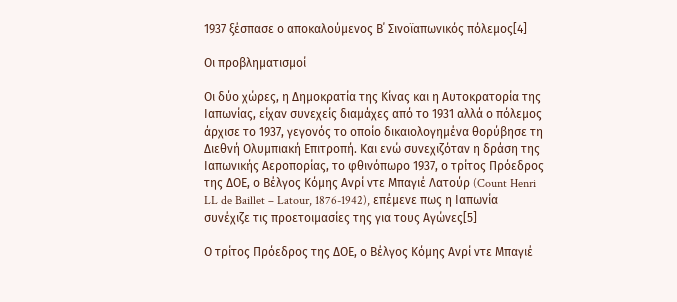1937 ξέσπασε ο αποκαλούμενος Β΄ Σινοϊαπωνικός πόλεμος[4]

Οι προβληματισμοί

Οι δύο χώρες, η Δημοκρατία της Κίνας και η Αυτοκρατορία της Ιαπωνίας, είχαν συνεχείς διαμάχες από το 1931 αλλά ο πόλεμος άρχισε το 1937, γεγονός το οποίο δικαιολογημένα θορύβησε τη Διεθνή Ολυμπιακή Επιτροπή. Και ενώ συνεχιζόταν η δράση της Ιαπωνικής Αεροπορίας, το φθινόπωρο 1937, ο τρίτος Πρόεδρος της ΔΟΕ, ο Βέλγος Κόμης Ανρί ντε Μπαγιέ Λατούρ (Count Henri LL de Baillet – Latour, 1876-1942), επέμενε πως η Ιαπωνία συνέχιζε τις προετοιμασίες της για τους Αγώνες[5]

Ο τρίτος Πρόεδρος της ΔΟΕ, ο Βέλγος Κόμης Ανρί ντε Μπαγιέ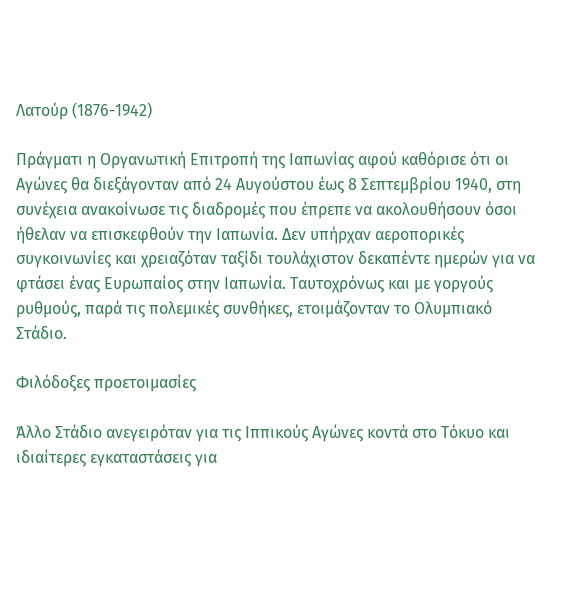Λατούρ (1876-1942)

Πράγματι η Οργανωτική Επιτροπή της Ιαπωνίας αφού καθόρισε ότι οι Αγώνες θα διεξάγονταν από 24 Αυγούστου έως 8 Σεπτεμβρίου 1940, στη συνέχεια ανακοίνωσε τις διαδρομές που έπρεπε να ακολουθήσουν όσοι ήθελαν να επισκεφθούν την Ιαπωνία. Δεν υπήρχαν αεροπορικές συγκοινωνίες και χρειαζόταν ταξίδι τουλάχιστον δεκαπέντε ημερών για να φτάσει ένας Ευρωπαίος στην Ιαπωνία. Ταυτοχρόνως και με γοργούς ρυθμούς, παρά τις πολεμικές συνθήκες, ετοιμάζονταν το Ολυμπιακό Στάδιο.

Φιλόδοξες προετοιμασίες

Άλλο Στάδιο ανεγειρόταν για τις Ιππικούς Αγώνες κοντά στο Τόκυο και ιδιαίτερες εγκαταστάσεις για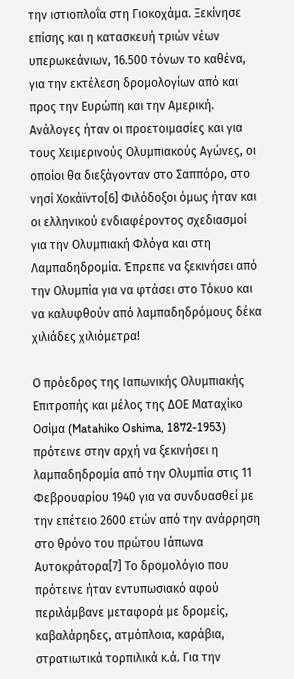την ιστιοπλοΐα στη Γιοκοχάμα. Ξεκίνησε επίσης και η κατασκευή τριών νέων υπερωκεάνιων, 16.500 τόνων το καθένα, για την εκτέλεση δρομολογίων από και προς την Ευρώπη και την Αμερική. Ανάλογες ήταν οι προετοιμασίες και για τους Χειμερινούς Ολυμπιακούς Αγώνες, οι οποίοι θα διεξάγονταν στο Σαππόρο, στο νησί Χοκάϊντο[6] Φιλόδοξοι όμως ήταν και οι ελληνικού ενδιαφέροντος σχεδιασμοί για την Ολυμπιακή Φλόγα και στη Λαμπαδηδρομία. Έπρεπε να ξεκινήσει από την Ολυμπία για να φτάσει στο Τόκυο και να καλυφθούν από λαμπαδηδρόμους δέκα χιλιάδες χιλιόμετρα!

Ο πρόεδρος της Ιαπωνικής Ολυμπιακής Επιτροπής και μέλος της ΔΟΕ Ματαχίκο Οσίμα (Matahiko Oshima, 1872-1953) πρότεινε στην αρχή να ξεκινήσει η λαμπαδηδρομία από την Ολυμπία στις 11 Φεβρουαρίου 1940 για να συνδυασθεί με την επέτειο 2600 ετών από την ανάρρηση στο θρόνο του πρώτου Ιάπωνα Αυτοκράτορα[7] Το δρομολόγιο που πρότεινε ήταν εντυπωσιακό αφού περιλάμβανε μεταφορά με δρομείς, καβαλάρηδες, ατμόπλοια, καράβια, στρατιωτικά τορπιλικά κ.ά. Για την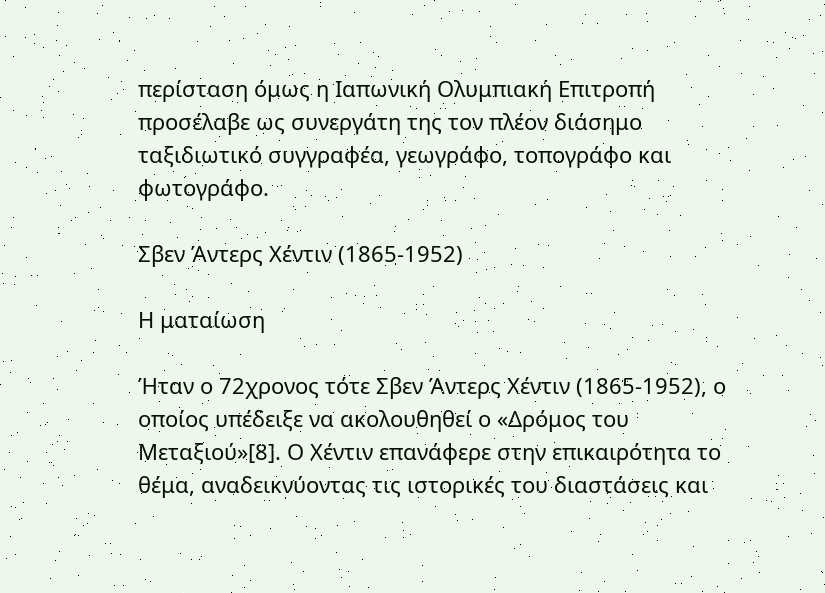περίσταση όμως η Ιαπωνική Ολυμπιακή Επιτροπή προσέλαβε ως συνεργάτη της τον πλέον διάσημο ταξιδιωτικό συγγραφέα, γεωγράφο, τοπογράφο και φωτογράφο.

Σβεν Άντερς Χέντιν (1865-1952)

Η ματαίωση

Ήταν ο 72χρονος τότε Σβεν Άντερς Χέντιν (1865-1952), ο οποίος υπέδειξε να ακολουθηθεί ο «Δρόμος του Μεταξιού»[8]. Ο Χέντιν επανάφερε στην επικαιρότητα το θέμα, αναδεικνύοντας τις ιστορικές του διαστάσεις και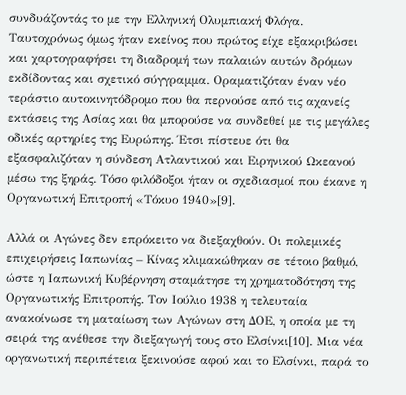συνδυάζοντάς το με την Ελληνική Ολυμπιακή Φλόγα. Ταυτοχρόνως όμως ήταν εκείνος που πρώτος είχε εξακριβώσει και χαρτογραφήσει τη διαδρομή των παλαιών αυτών δρόμων εκδίδοντας και σχετικό σύγγραμμα. Οραματιζόταν έναν νέο τεράστιο αυτοκινητόδρομο που θα περνούσε από τις αχανείς εκτάσεις της Ασίας και θα μπορούσε να συνδεθεί με τις μεγάλες οδικές αρτηρίες της Ευρώπης. Έτσι πίστευε ότι θα εξασφαλιζόταν η σύνδεση Ατλαντικού και Ειρηνικού Ωκεανού μέσω της ξηράς. Τόσο φιλόδοξοι ήταν οι σχεδιασμοί που έκανε η Οργανωτική Επιτροπή «Τόκυο 1940»[9].

Αλλά οι Αγώνες δεν επρόκειτο να διεξαχθούν. Οι πολεμικές επιχειρήσεις Ιαπωνίας – Κίνας κλιμακώθηκαν σε τέτοιο βαθμό, ώστε η Ιαπωνική Κυβέρνηση σταμάτησε τη χρηματοδότηση της Οργανωτικής Επιτροπής. Τον Ιούλιο 1938 η τελευταία ανακοίνωσε τη ματαίωση των Αγώνων στη ΔΟΕ, η οποία με τη σειρά της ανέθεσε την διεξαγωγή τους στο Ελσίνκι[10]. Μια νέα οργανωτική περιπέτεια ξεκινούσε αφού και το Ελσίνκι, παρά το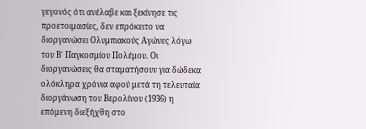γεγονός ότι ανέλαβε και ξεκίνησε τις προετοιμασίες, δεν επρόκειτο να διοργανώσει Ολυμπιακούς Αγώνες λόγω του Β΄ Παγκοσμίου Πολέμου. Οι διοργανώσεις θα σταματήσουν για δώδεκα ολόκληρα χρόνια αφού μετά τη τελευταία διοργάνωση του Βερολίνου (1936) η επόμενη διεξήχθη στο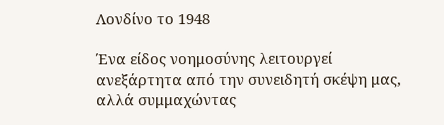Λονδίνο το 1948

Ένα είδος νοημοσύνης λειτουργεί ανεξάρτητα από την συνειδητή σκέψη μας, αλλά συμμαχώντας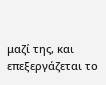μαζί της, και επεξεργάζεται το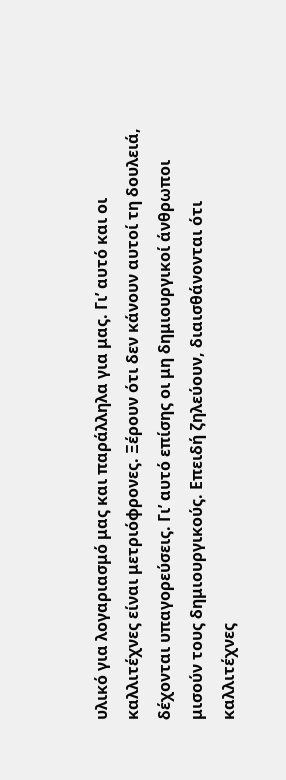υλικό για λογαριασμό μας και παράλληλα για μας. Γι’ αυτό και οι καλλιτέχνες είναι μετριόφρονες. Ξέρουν ότι δεν κάνουν αυτοί τη δουλειά, δέχονται υπαγορεύσεις. Γι’ αυτό επίσης οι μη δημιουργικοί άνθρωποι μισούν τους δημιουργικούς. Επειδή ζηλεύουν, διαισθάνονται ότι καλλιτέχνες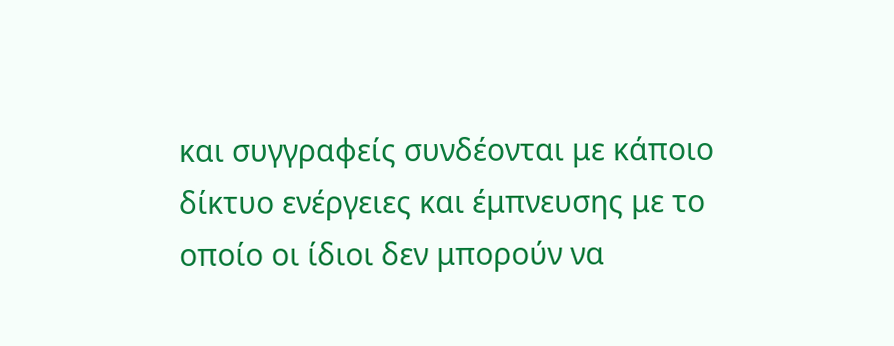και συγγραφείς συνδέονται με κάποιο δίκτυο ενέργειες και έμπνευσης με το οποίο οι ίδιοι δεν μπορούν να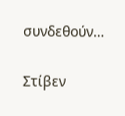συνδεθούν…

Στίβεν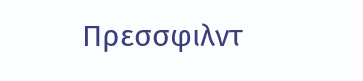Πρεσσφιλντ